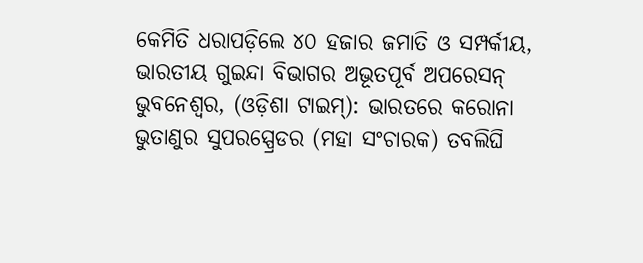କେମିତି ଧରାପଡ଼ିଲେ ୪୦ ହଜାର ଜମାତି ଓ ସମ୍ପର୍କୀୟ, ଭାରତୀୟ ଗୁଇନ୍ଦା ବିଭାଗର ଅଭୂତପୂର୍ବ ଅପରେସନ୍
ଭୁବନେଶ୍ଵର, (ଓଡ଼ିଶା ଟାଇମ୍): ଭାରତରେ କରୋନା ଭୁତାଣୁର ସୁପରସ୍ପ୍ରେଡର (ମହା ସଂଚାରକ) ତବଲିଘି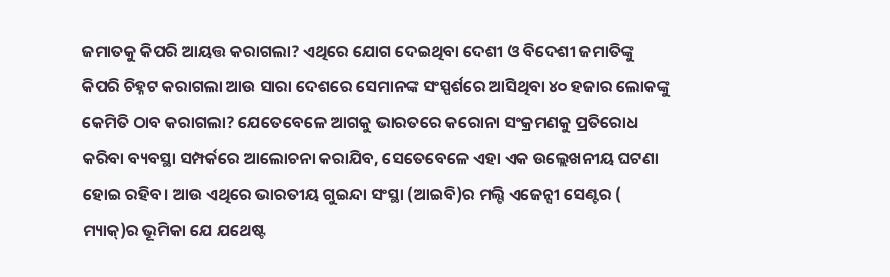ଜମାତକୁ କିପରି ଆୟତ୍ତ କରାଗଲା? ଏଥିରେ ଯୋଗ ଦେଇଥିବା ଦେଶୀ ଓ ବିଦେଶୀ ଜମାତିଙ୍କୁ କିପରି ଚିହ୍ନଟ କରାଗଲା ଆଉ ସାରା ଦେଶରେ ସେମାନଙ୍କ ସଂସ୍ପର୍ଶରେ ଆସିଥିବା ୪୦ ହଜାର ଲୋକଙ୍କୁ କେମିତି ଠାବ କରାଗଲା? ଯେତେବେଳେ ଆଗକୁ ଭାରତରେ କରୋନା ସଂକ୍ରମଣକୁ ପ୍ରତିରୋଧ କରିବା ବ୍ୟବସ୍ଥା ସମ୍ପର୍କରେ ଆଲୋଚନା କରାଯିବ, ସେତେବେଳେ ଏହା ଏକ ଉଲ୍ଲେଖନୀୟ ଘଟଣା ହୋଇ ରହିବ। ଆଉ ଏଥିରେ ଭାରତୀୟ ଗୁଇନ୍ଦା ସଂସ୍ଥା (ଆଇବି)ର ମଲ୍ଟି ଏଜେନ୍ସୀ ସେଣ୍ଟର ( ମ୍ୟାକ୍)ର ଭୂମିକା ଯେ ଯଥେଷ୍ଟ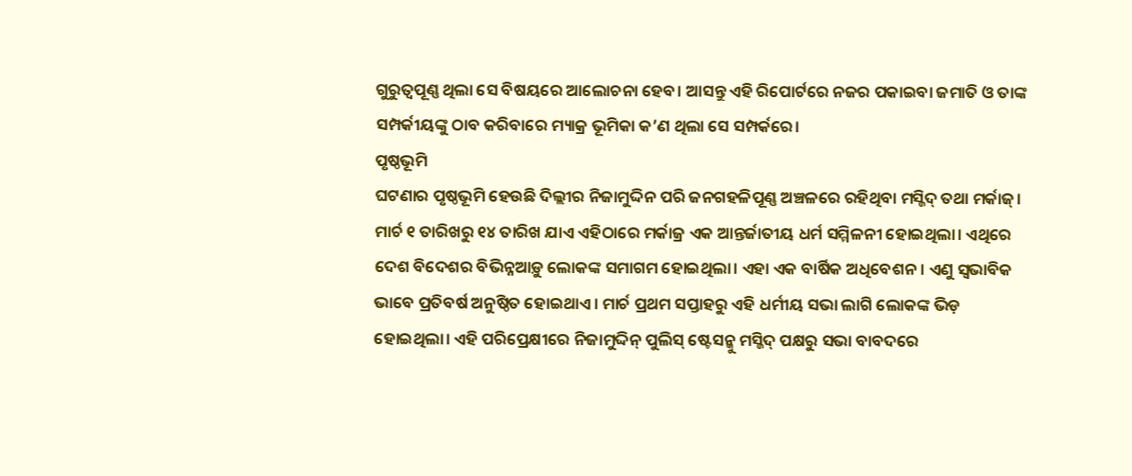ଗୁରୁତ୍ଵପୂଣ୍ଣ ଥିଲା ସେ ବିଷୟରେ ଆଲୋଚନା ହେବ। ଆସନ୍ତୁ ଏହି ରିପୋର୍ଟରେ ନଜର ପକାଇବା ଜମାତି ଓ ତାଙ୍କ ସମ୍ପର୍କୀୟଙ୍କୁ ଠାବ କରିବାରେ ମ୍ୟାକ୍ର ଭୂମିକା କ’ଣ ଥିଲା ସେ ସମ୍ପର୍କରେ।
ପୃଷ୍ଠଭୂମି
ଘଟଣାର ପୃଷ୍ଠଭୂମି ହେଉଛି ଦିଲ୍ଲୀର ନିଜାମୁଦ୍ଦିନ ପରି ଜନଗହଳିପୂଣ୍ଣ ଅଞ୍ଚଳରେ ରହିଥିବା ମସ୍ଜିଦ୍ ତଥା ମର୍କାଜ୍। ମାର୍ଚ ୧ ତାରିଖରୁ ୧୪ ତାରିଖ ଯାଏ ଏହିଠାରେ ମର୍କାଜ୍ର ଏକ ଆନ୍ତର୍ଜାତୀୟ ଧର୍ମ ସମ୍ମିଳନୀ ହୋଇଥିଲା। ଏଥିରେ ଦେଶ ବିଦେଶର ବିଭିନ୍ନଆଡ଼ୁ ଲୋକଙ୍କ ସମାଗମ ହୋଇଥିଲା। ଏହା ଏକ ବାର୍ଷିକ ଅଧିବେଶନ। ଏଣୁ ସ୍ଵଭାବିକ ଭାବେ ପ୍ରତିବର୍ଷ ଅନୁଷ୍ଠିତ ହୋଇଥାଏ। ମାର୍ଚ ପ୍ରଥମ ସପ୍ତାହରୁ ଏହି ଧର୍ମୀୟ ସଭା ଲାଗି ଲୋକଙ୍କ ଭିଡ଼ ହୋଇଥିଲା। ଏହି ପରିପ୍ରେକ୍ଷୀରେ ନିଜାମୁଦ୍ଦିନ୍ ପୁଲିସ୍ ଷ୍ଟେସନ୍କୁ ମସ୍ଜିଦ୍ ପକ୍ଷରୁ ସଭା ବାବଦରେ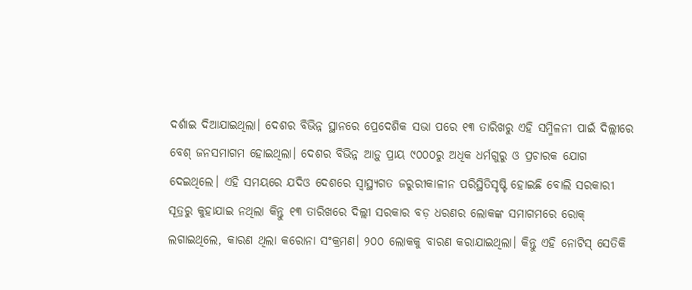ଦର୍ଶାଇ ଦିଆଯାଇଥିଲା। ଦେଶର ବିଭିନ୍ନ ସ୍ଥାନରେ ପ୍ରେଦେଶିକ ସଭା ପରେ ୧୩ ତାରିଖରୁ ଏହି ସମ୍ମିଳନୀ ପାଇଁ ଦିଲ୍ଲୀରେ ବେଶ୍ ଜନସମାଗମ ହୋଇଥିଲା। ଦେଶର ବିଭିନ୍ନ ଆଡ଼ୁ ପ୍ରାୟ ୯୦୦୦ରୁ ଅଧିକ ଧର୍ମଗୁରୁ ଓ ପ୍ରଚାରକ ଯୋଗ ଦେଇଥିଲେ। ଏହି ସମୟରେ ଯଦିଓ ଦେଶରେ ସ୍ଵାସ୍ଥ୍ୟଗତ ଜରୁରୀକାଳୀନ ପରିସ୍ଥିତିସୃଷ୍ଟି ହୋଇଛି ବୋଲି ସରକାରୀ ସୂତ୍ରରୁ କୁହାଯାଇ ନଥିଲା କିନ୍ତୁ ୧୩ ତାରିଖରେ ଦିଲ୍ଲୀ ସରକାର ବଡ଼ ଧରଣର ଲୋକଙ୍କ ସମାଗମରେ ରୋକ୍ ଲଗାଇଥିଲେ, କାରଣ ଥିଲା କରୋନା ସଂକ୍ରମଣ। ୨୦୦ ଲୋକକୁ ବାରଣ କରାଯାଇଥିଲା। କିନ୍ତୁ ଏହି ନୋଟିସ୍ ସେତିକି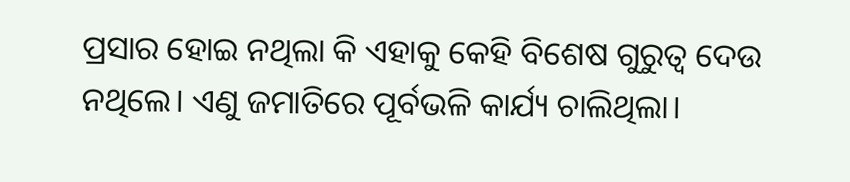ପ୍ରସାର ହୋଇ ନଥିଲା କି ଏହାକୁ କେହି ବିଶେଷ ଗୁରୁତ୍ଵ ଦେଉ ନଥିଲେ। ଏଣୁ ଜମାତିରେ ପୂର୍ବଭଳି କାର୍ଯ୍ୟ ଚାଲିଥିଲା।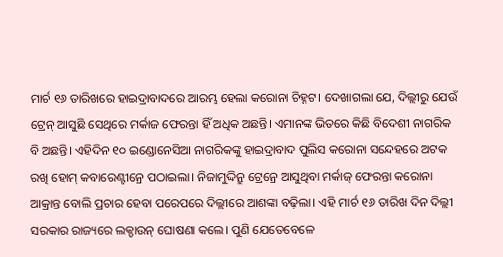ମାର୍ଚ ୧୬ ତାରିଖରେ ହାଇଦ୍ରାବାଦରେ ଆରମ୍ଭ ହେଲା କରୋନା ଚିହ୍ନଟ। ଦେଖାଗଲା ଯେ, ଦିଲ୍ଲୀରୁ ଯେଉଁ ଟ୍ରେନ୍ ଆସୁଛି ସେଥିରେ ମର୍କାଜ ଫେରନ୍ତା ହିଁ ଅଧିକ ଅଛନ୍ତି। ଏମାନଙ୍କ ଭିତରେ କିଛି ବିଦେଶୀ ନାଗରିକ ବି ଅଛନ୍ତି। ଏହିଦିନ ୧୦ ଇଣ୍ଡୋନେସିଆ ନାଗରିକଙ୍କୁ ହାଇଦ୍ରାବାଦ ପୁଲିସ କରୋନା ସନ୍ଦେହରେ ଅଟକ ରଖି ହୋମ୍ କବାରେଣ୍ଟୀନ୍ରେ ପଠାଇଲା। ନିଜାମୁଦ୍ଦିନ୍ରୁ ଟ୍ରେନ୍ରେ ଆସୁଥିବା ମର୍କାଜ୍ ଫେରନ୍ତା କରୋନା ଆକ୍ରାନ୍ତ ବୋଲି ପ୍ରଚାର ହେବା ପରେପରେ ଦିଲ୍ଲୀରେ ଆଶଙ୍କା ବଢ଼ିଲା। ଏହି ମାର୍ଚ ୧୬ ତାରିଖ ଦିନ ଦିଲ୍ଲୀ ସରକାର ରାଜ୍ୟରେ ଲକ୍ଡାଉନ୍ ଘୋଷଣା କଲେ। ପୁଣି ଯେତେବେଳେ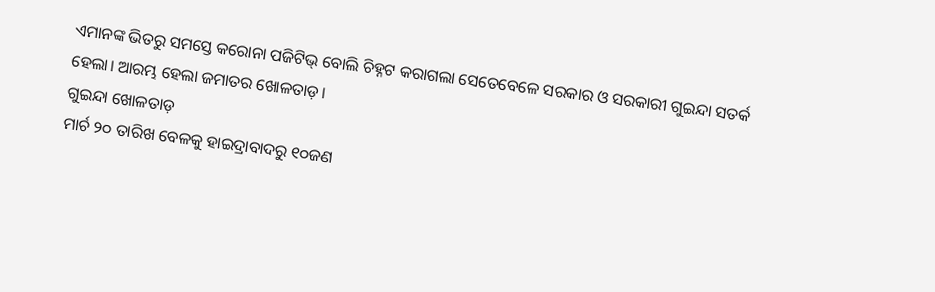ଏମାନଙ୍କ ଭିତରୁ ସମସ୍ତେ କରୋନା ପଜିଟିଭ୍ ବୋଲି ଚିହ୍ନଟ କରାଗଲା ସେତେବେଳେ ସରକାର ଓ ସରକାରୀ ଗୁଇନ୍ଦା ସତର୍କ ହେଲା। ଆରମ୍ଭ ହେଲା ଜମାତର ଖୋଳତାଡ଼।
ଗୁଇନ୍ଦା ଖୋଳତାଡ଼
ମାର୍ଚ ୨୦ ତାରିଖ ବେଳକୁ ହାଇଦ୍ରାବାଦରୁ ୧୦ଜଣ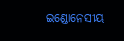ଇଣ୍ଡୋନେସୀୟ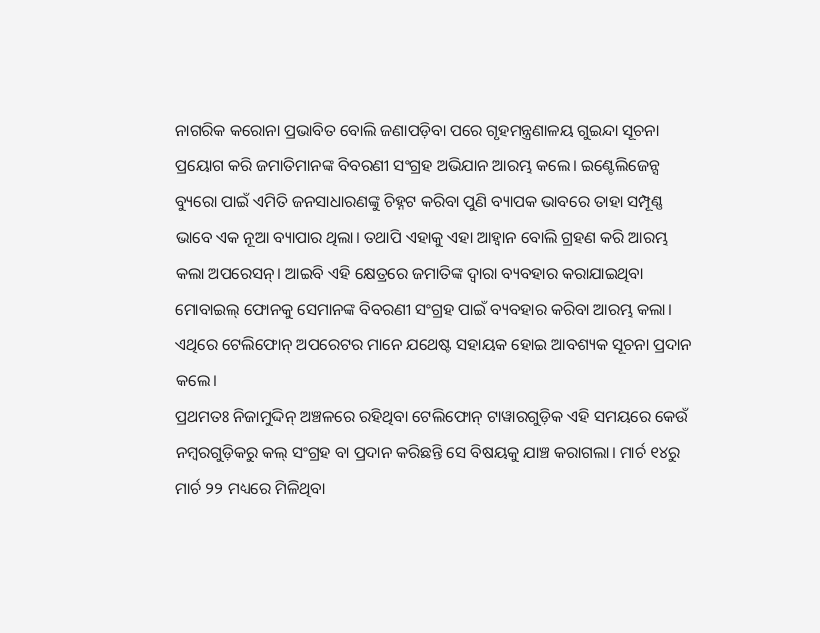ନାଗରିକ କରୋନା ପ୍ରଭାବିତ ବୋଲି ଜଣାପଡ଼ିବା ପରେ ଗୃହମନ୍ତ୍ରଣାଳୟ ଗୁଇନ୍ଦା ସୂଚନା ପ୍ରୟୋଗ କରି ଜମାତିମାନଙ୍କ ବିବରଣୀ ସଂଗ୍ରହ ଅଭିଯାନ ଆରମ୍ଭ କଲେ। ଇଣ୍ଟେଲିଜେନ୍ସ ବ୍ୟୁରୋ ପାଇଁ ଏମିତି ଜନସାଧାରଣଙ୍କୁ ଚିହ୍ନଟ କରିବା ପୁଣି ବ୍ୟାପକ ଭାବରେ ତାହା ସମ୍ପୂଣ୍ଣ ଭାବେ ଏକ ନୂଆ ବ୍ୟାପାର ଥିଲା। ତଥାପି ଏହାକୁ ଏହା ଆହ୍ବାନ ବୋଲି ଗ୍ରହଣ କରି ଆରମ୍ଭ କଲା ଅପରେସନ୍। ଆଇବି ଏହି କ୍ଷେତ୍ରରେ ଜମାତିଙ୍କ ଦ୍ଵାରା ବ୍ୟବହାର କରାଯାଇଥିବା ମୋବାଇଲ୍ ଫୋନକୁ ସେମାନଙ୍କ ବିବରଣୀ ସଂଗ୍ରହ ପାଇଁ ବ୍ୟବହାର କରିବା ଆରମ୍ଭ କଲା। ଏଥିରେ ଟେଲିଫୋନ୍ ଅପରେଟର ମାନେ ଯଥେଷ୍ଟ ସହାୟକ ହୋଇ ଆବଶ୍ୟକ ସୂଚନା ପ୍ରଦାନ କଲେ।
ପ୍ରଥମତଃ ନିଜାମୁଦ୍ଦିନ୍ ଅଞ୍ଚଳରେ ରହିଥିବା ଟେଲିଫୋନ୍ ଟାୱାରଗୁଡ଼ିକ ଏହି ସମୟରେ କେଉଁ ନମ୍ବରଗୁଡ଼ିକରୁ କଲ୍ ସଂଗ୍ରହ ବା ପ୍ରଦାନ କରିଛନ୍ତି ସେ ବିଷୟକୁ ଯାଞ୍ଚ କରାଗଲା। ମାର୍ଚ ୧୪ରୁ ମାର୍ଚ ୨୨ ମଧ୍ୟରେ ମିଳିଥିବା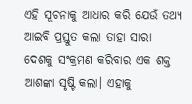ଏହି ସୂଚନାକୁ ଆଧାର କରି ଯେଉଁ ତଥ୍ୟ ଆଇବି ପ୍ରସ୍ତୁତ କଲା ତାହା ସାରା ଦେଶକୁ ସଂକ୍ରମଣ କରିବାର ଏକ ଶକ୍ତ ଆଶଙ୍କା ସୃଷ୍ଟି କଲା। ଏହାକୁ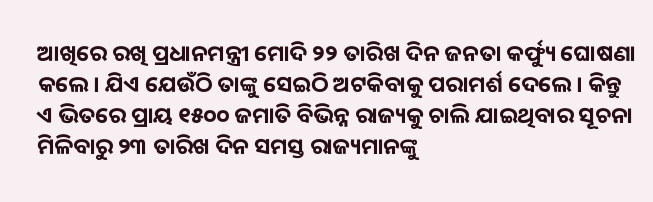ଆଖିରେ ରଖି ପ୍ରଧାନମନ୍ତ୍ରୀ ମୋଦି ୨୨ ତାରିଖ ଦିନ ଜନତା କର୍ଫ୍ୟୁ ଘୋଷଣା କଲେ। ଯିଏ ଯେଉଁଠି ତାଙ୍କୁ ସେଇଠି ଅଟକିବାକୁ ପରାମର୍ଶ ଦେଲେ। କିନ୍ତୁ ଏ ଭିତରେ ପ୍ରାୟ ୧୫୦୦ ଜମାତି ବିଭିନ୍ନ ରାଜ୍ୟକୁ ଚାଲି ଯାଇଥିବାର ସୂଚନା ମିଳିବାରୁ ୨୩ ତାରିଖ ଦିନ ସମସ୍ତ ରାଜ୍ୟମାନଙ୍କୁ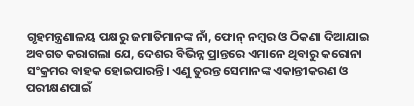ଗୃହମନ୍ତ୍ରଣାଳୟ ପକ୍ଷରୁ ଜମାତିମାନଙ୍କ ନାଁ, ଫୋନ୍ ନମ୍ବର ଓ ଠିକଣା ଦିଆଯାଇ ଅବଗତ କରାଗଲା ଯେ, ଦେଶର ବିଭିନ୍ନ ପ୍ରାନ୍ତରେ ଏମାନେ ଥିବାରୁ କରୋନା ସଂକ୍ରମର ବାହକ ହୋଇପାରନ୍ତି। ଏଣୁ ତୁରନ୍ତ ସେମାନଙ୍କ ଏକାନ୍ତୀକରଣ ଓ ପରୀକ୍ଷଣପାଇଁ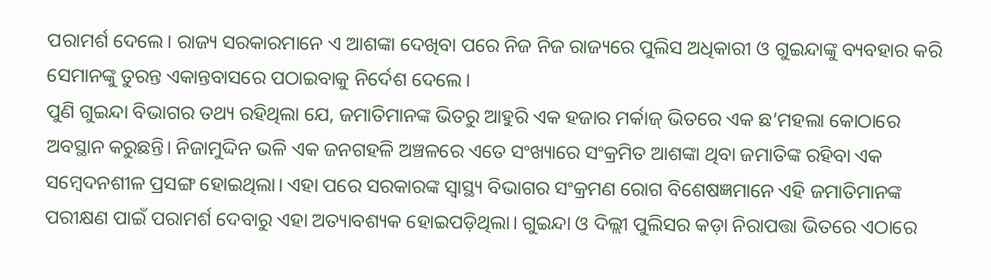ପରାମର୍ଶ ଦେଲେ। ରାଜ୍ୟ ସରକାରମାନେ ଏ ଆଶଙ୍କା ଦେଖିବା ପରେ ନିଜ ନିଜ ରାଜ୍ୟରେ ପୁଲିସ ଅଧିକାରୀ ଓ ଗୁଇନ୍ଦାଙ୍କୁ ବ୍ୟବହାର କରି ସେମାନଙ୍କୁ ତୁରନ୍ତ ଏକାନ୍ତବାସରେ ପଠାଇବାକୁ ନିର୍ଦେଶ ଦେଲେ।
ପୁଣି ଗୁଇନ୍ଦା ବିଭାଗର ତଥ୍ୟ ରହିଥିଲା ଯେ, ଜମାତିମାନଙ୍କ ଭିତରୁ ଆହୁରି ଏକ ହଜାର ମର୍କାଜ୍ ଭିତରେ ଏକ ଛ’ମହଲା କୋଠାରେ ଅବସ୍ଥାନ କରୁଛନ୍ତି। ନିଜାମୁଦ୍ଦିନ ଭଳି ଏକ ଜନଗହଳି ଅଞ୍ଚଳରେ ଏତେ ସଂଖ୍ୟାରେ ସଂକ୍ରମିତ ଆଶଙ୍କା ଥିବା ଜମାତିଙ୍କ ରହିବା ଏକ ସମ୍ବେଦନଶୀଳ ପ୍ରସଙ୍ଗ ହୋଇଥିଲା। ଏହା ପରେ ସରକାରଙ୍କ ସ୍ଵାସ୍ଥ୍ୟ ବିଭାଗର ସଂକ୍ରମଣ ରୋଗ ବିଶେଷଜ୍ଞମାନେ ଏହି ଜମାତିମାନଙ୍କ ପରୀକ୍ଷଣ ପାଇଁ ପରାମର୍ଶ ଦେବାରୁ ଏହା ଅତ୍ୟାବଶ୍ୟକ ହୋଇପଡ଼ିଥିଲା। ଗୁଇନ୍ଦା ଓ ଦିଲ୍ଲୀ ପୁଲିସର କଡ଼ା ନିରାପତ୍ତା ଭିତରେ ଏଠାରେ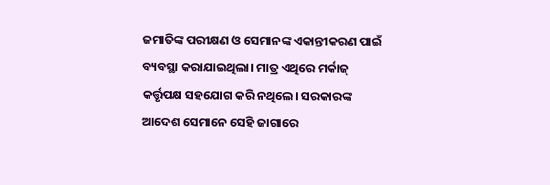ଜମାତିଙ୍କ ପରୀକ୍ଷଣ ଓ ସେମାନଙ୍କ ଏକାନ୍ତୀକରଣ ପାଇଁ ବ୍ୟବସ୍ଥା କରାଯାଇଥିଲା। ମାତ୍ର ଏଥିରେ ମର୍କାଜ୍ କର୍ତ୍ତୃପକ୍ଷ ସହଯୋଗ କରି ନଥିଲେ। ସରକାରଙ୍କ ଆଦେଶ ସେମାନେ ସେହି ଜାଗାରେ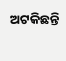ଅଟକିଛନ୍ତି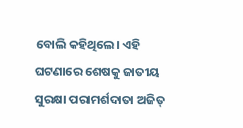ବୋଲି କହିଥିଲେ। ଏହି ଘଟଣାରେ ଶେଷକୁ ଜାତୀୟ ସୁରକ୍ଷା ପରାମର୍ଶଦାତା ଅଜିତ୍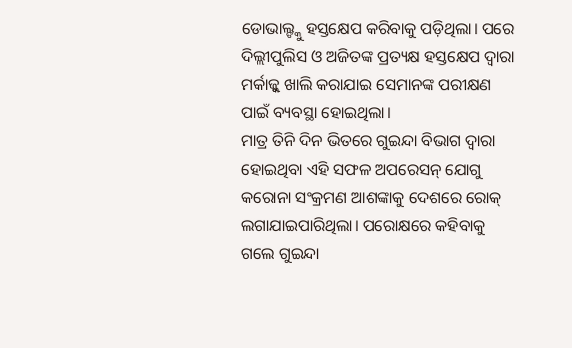ଡୋଭାଲ୍ଙ୍କୁ ହସ୍ତକ୍ଷେପ କରିବାକୁ ପଡ଼ିଥିଲା। ପରେ ଦିଲ୍ଲୀପୁଲିସ ଓ ଅଜିତଙ୍କ ପ୍ରତ୍ୟକ୍ଷ ହସ୍ତକ୍ଷେପ ଦ୍ଵାରା ମର୍କାଜ୍କୁ ଖାଲି କରାଯାଇ ସେମାନଙ୍କ ପରୀକ୍ଷଣ ପାଇଁ ବ୍ୟବସ୍ଥା ହୋଇଥିଲା।
ମାତ୍ର ତିନି ଦିନ ଭିତରେ ଗୁଇନ୍ଦା ବିଭାଗ ଦ୍ଵାରା ହୋଇଥିବା ଏହି ସଫଳ ଅପରେସନ୍ ଯୋଗୁ କରୋନା ସଂକ୍ରମଣ ଆଶଙ୍କାକୁ ଦେଶରେ ରୋକ୍ ଲଗାଯାଇପାରିଥିଲା। ପରୋକ୍ଷରେ କହିବାକୁ ଗଲେ ଗୁଇନ୍ଦା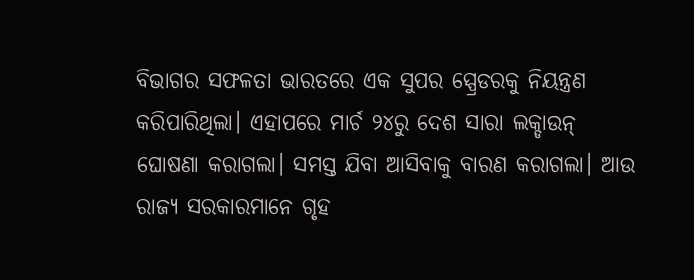ବିଭାଗର ସଫଳତା ଭାରତରେ ଏକ ସୁପର ସ୍ପ୍ରେଡରକୁ ନିୟନ୍ତ୍ରଣ କରିପାରିଥିଲା। ଏହାପରେ ମାର୍ଚ ୨୪ରୁ ଦେଶ ସାରା ଲକ୍ଡାଉନ୍ ଘୋଷଣା କରାଗଲା। ସମସ୍ତ ଯିବା ଆସିବାକୁ ବାରଣ କରାଗଲା। ଆଉ ରାଜ୍ୟ ସରକାରମାନେ ଗୃହ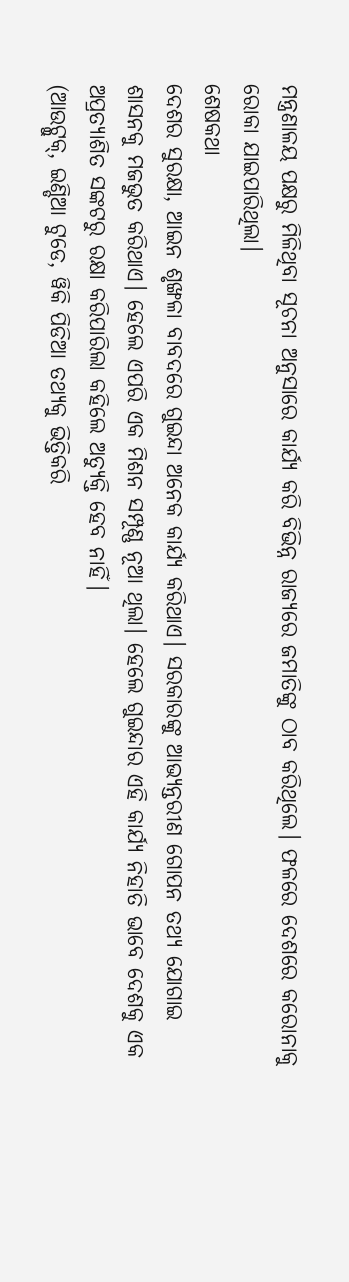ମନ୍ତ୍ରଣାଳୟ ପକ୍ଷରୁ ମିଳିଥିବା ସୂଚନା ଅନୁସାରେ କାର୍ଯ୍ୟ କରି ବିଭିନ୍ନ ରାଜ୍ୟରେ ଜମାତିଙ୍କୁ ଠାବ କରିଥିଲେ। ଫଳରେ ଦେଶରେ କରୋନାକୁ ରୋକା ଯାଇପାରିଥିଲା।
ଶେଷକଥା
ଦେଶର ସୁରକ୍ଷା, ଆଇନ ଶୃଙ୍ଖଳା ବାବଦରେ ଗୁଇନ୍ଦା ଅନେକ କାର୍ଯ୍ୟ କରିଥାଏ। ସରକାରଙ୍କୁ ଆଭ୍ୟନ୍ତରୀଣ ଗୋପନ ତଥ୍ୟ ଯୋଗାଇ ଶାସନକୁ ମଜଭୁତ କରିଥାଏ। ହେଲେ ଏପରି ଏକ ମିଶନ ସମ୍ପୂଣ୍ଣ ନୂଆ ଥିଲା। ହେଲେ ଗୁଇନ୍ଦାର ଏହି କାର୍ଯ୍ୟ ନିହାତି ଭାବେ ଦେଶକୁ ଏକ ଅପ୍ରତ୍ୟାଶିତ ସଙ୍କଟରୁ ରକ୍ଷା କରିପାରିଲା କହିଲେ ଅତ୍ୟୁକ୍ତି ହେବ ନାହିଁ।
(ଆଉଟ୍ଲୁକ୍, ଇଣ୍ଡିଆ ଟୁଡେ, ୱିକି ପିଡିଆ ତଥ୍ୟକୁ ଭିତ୍ତିକରି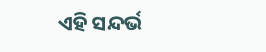ଏହି ସନ୍ଦର୍ଭ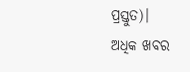ପ୍ରସ୍ତୁତ)।
ଅଧିକ ଖବର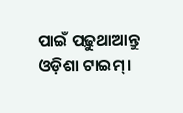ପାଇଁ ପଢ଼ୁଥାଆନ୍ତୁ ଓଡ଼ିଶା ଟାଇମ୍।